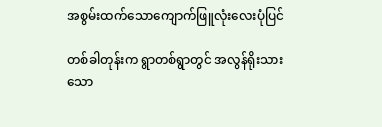အစွမ်းထက်သောကျောက်ဖြူလုံးလေးပုံပြင်

တစ်ခါတုန်းက ရွာတစ်ရွာတွင် အလွန်ရိုးသားသော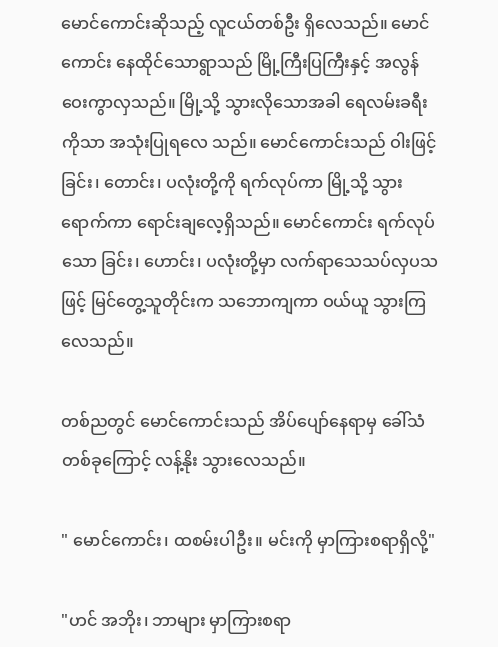မောင်ကောင်းဆိုသည့် လူငယ်တစ်ဦး ရှိလေသည်။ မောင်ကောင်း နေထိုင်သောရွာသည် မြို့ကြီးပြကြီးနှင့် အလွန်ဝေးကွာလှသည်။ မြို့သို့ သွားလိုသောအခါ ရေလမ်းခရီးကိုသာ အသုံးပြုရလေ သည်။ မောင်ကောင်းသည် ဝါးဖြင့် ခြင်း၊ တောင်း၊ ပလုံးတို့ကို ရက်လုပ်ကာ မြို့သို့ သွားရောက်ကာ ရောင်းချလေ့ရှိသည်။ မောင်ကောင်း ရက်လုပ်သော ခြင်း၊ ဟောင်း၊ ပလုံးတို့မှာ လက်ရာသေသပ်လှပသဖြင့် မြင်တွေ့သူတိုင်းက သဘောကျကာ ဝယ်ယူ သွားကြလေသည်။

တစ်ညတွင် မောင်ကောင်းသည် အိပ်ပျော်နေရာမှ ခေါ်သံတစ်ခုကြောင့် လန့်နိုး သွားလေသည်။

" မောင်ကောင်း၊ ထစမ်းပါဦး။ မင်းကို မှာကြားစရာရှိလို့"

"ဟင် အဘိုး၊ ဘာများ မှာကြားစရာ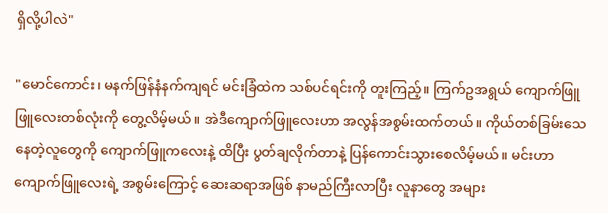ရှိလို့ပါလဲ"

"မောင်ကောင်း၊ မနက်ဖြန်နံနက်ကျရင် မင်းခြံထဲက သစ်ပင်ရင်းကို တူးကြည့်။ ကြက်ဥအရွယ် ကျောက်ဖြူဖြူလေးတစ်လုံးကို တွေ့လိမ့်မယ်။ အဲဒီကျောက်ဖြူလေးဟာ အလွန်အစွမ်းထက်တယ်။ ကိုယ်တစ်ခြမ်းသေနေတဲ့လူတွေကို ကျောက်ဖြူကလေးနဲ့ ထိပြီး ပွတ်ချလိုက်တာနဲ့ ပြန်ကောင်းသွားစေလိမ့်မယ်။ မင်းဟာ ကျောက်ဖြူလေးရဲ့ အစွမ်းကြောင့် ဆေးဆရာအဖြစ် နာမည်ကြီးလာပြီး လူနာတွေ အများ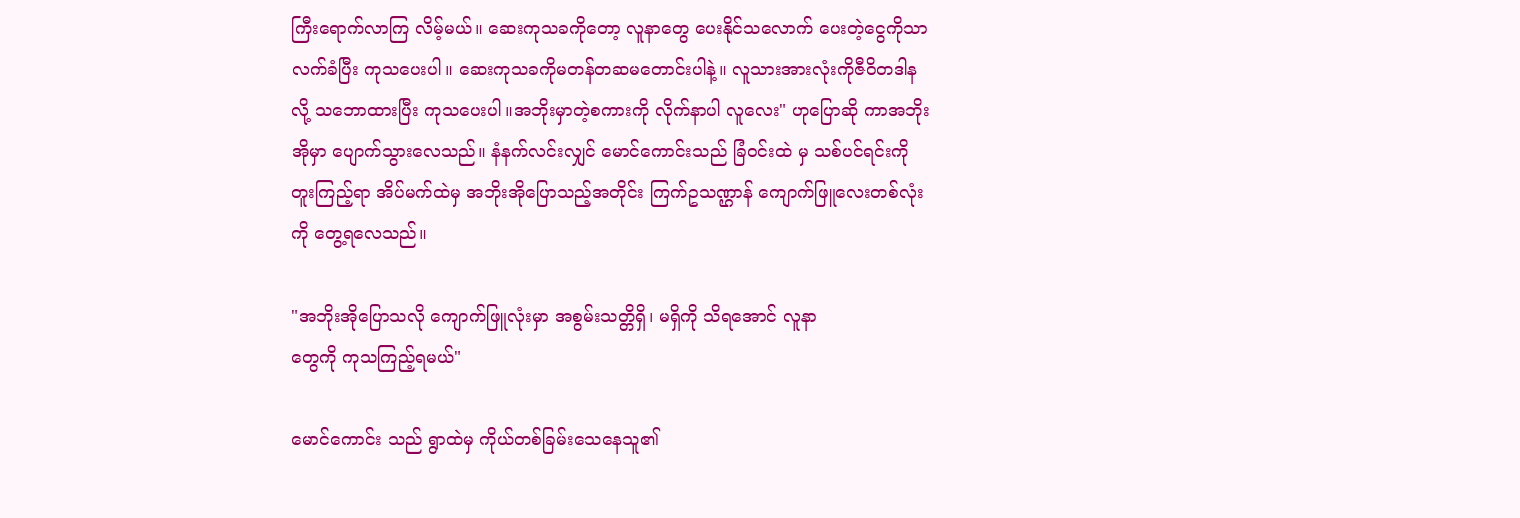ကြီးရောက်လာကြ လိမ့်မယ်။ ဆေးကုသခကိုတော့ လူနာတွေ ပေးနိုင်သလောက် ပေးတဲ့ငွေကိုသာ လက်ခံပြီး ကုသပေးပါ။ ဆေးကုသခကိုမတန်တဆမတောင်းပါနဲ့။ လူသားအားလုံးကိုဇီဝိတဒါန လို့ သဘောထားပြီး ကုသပေးပါ။အဘိုးမှာတဲ့စကားကို လိုက်နာပါ လူလေး" ဟုပြောဆို ကာအဘိုးအိုမှာ ပျောက်သွားလေသည်။ နံနက်လင်းလျှင် မောင်ကောင်းသည် ခြံဝင်းထဲ မှ သစ်ပင်ရင်းကို တူးကြည့်ရာ အိပ်မက်ထဲမှ အဘိုးအိုပြောသည့်အတိုင်း ကြက်ဥသဏ္ဌာန် ကျောက်ဖြူလေးတစ်လုံးကို တွေ့ရလေသည်။

"အဘိုးအိုပြောသလို ကျောက်ဖြူလုံးမှာ အစွမ်းသတ္တိရှိ၊ မရှိကို သိရအောင် လူနာ
တွေကို ကုသကြည့်ရမယ်"

မောင်ကောင်း သည် ရွာထဲမှ ကိုယ်တစ်ခြမ်းသေနေသူ၏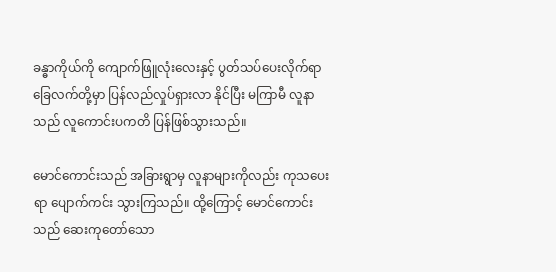ခန္ဓာကိုယ်ကို ကျောက်ဖြူလုံးလေးနှင့် ပွတ်သပ်ပေးလိုက်ရာ ခြေလက်တို့မှာ ပြန်လည်လှုပ်ရှားလာ နိုင်ပြီး မကြာမီ လူနာသည် လူကောင်းပကတိ ပြန်ဖြစ်သွားသည်။

မောင်ကောင်းသည် အခြားရွာမှ လူနာများကိုလည်း ကုသပေးရာ ပျောက်ကင်း သွားကြသည်။ ထို့ကြောင့် မောင်ကောင်းသည် ဆေးကုတော်သော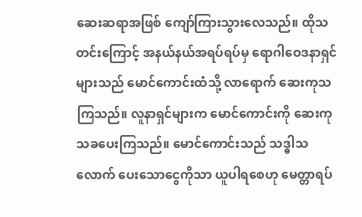ဆေးဆရာအဖြစ် ကျော်ကြားသွားလေသည်။ ထိုသတင်းကြောင့် အနယ်နယ်အရပ်ရပ်မှ ရောဂါဝေဒနာရှင် များသည် မောင်ကောင်းထံသို့ လာရောက် ဆေးကုသကြသည်။ လူနာရှင်များက မောင်ကောင်းကို ဆေးကုသခပေးကြသည်။ မောင်ကောင်းသည် သဒ္ဓါသလောက် ပေးသောငွေကိုသာ ယူပါရစေဟု မေတ္တာရပ်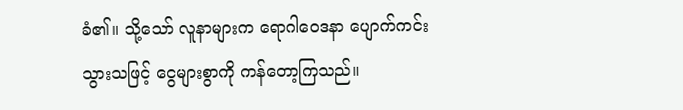ခံ၏။ သို့သော် လူနာများက ရောဂါဝေဒနာ ပျောက်ကင်းသွားသဖြင့် ငွေများစွာကို ကန်တော့ကြသည်။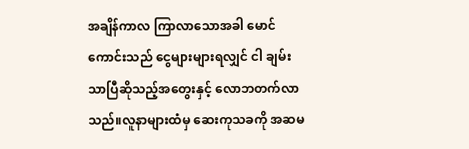အချိန်ကာလ ကြာလာသောအခါ မောင်ကောင်းသည် ငွေများများရလျှင် ငါ ချမ်းသာပြီဆိုသည့်အတွေးနှင့် လောဘတက်လာသည်။လူနာများထံမှ ဆေးကုသခကို အဆမ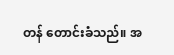တန် တောင်းခံသည်။ အ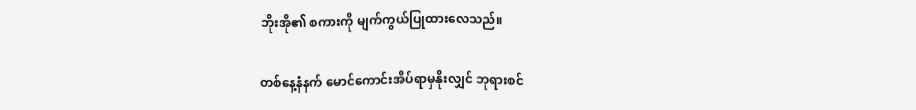ဘိုးအို၏ စကားကို မျက်ကွယ်ပြုထားလေသည်။

တစ်နေ့နံနက် မောင်ကောင်းအိပ်ရာမှနိုးလျှင် ဘုရားစင်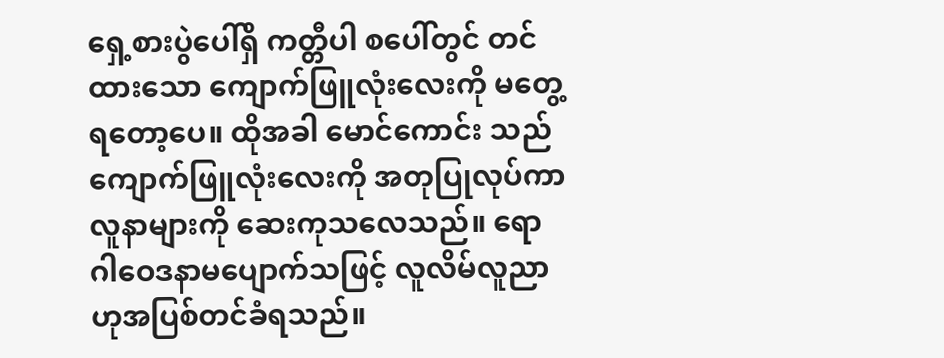ရှေ့စားပွဲပေါ်ရှိ ကတ္တီပါ စပေါ်တွင် တင်ထားသော ကျောက်ဖြူလုံးလေးကို မတွေ့ရတော့ပေ။ ထိုအခါ မောင်ကောင်း သည် ကျောက်ဖြူလုံးလေးကို အတုပြုလုပ်ကာ လူနာများကို ဆေးကုသလေသည်။ ရောဂါဝေဒနာမပျောက်သဖြင့် လူလိမ်လူညာဟုအပြစ်တင်ခံရသည်။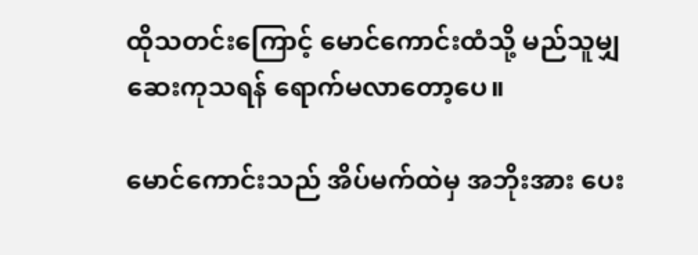ထိုသတင်းကြောင့် မောင်ကောင်းထံသို့ မည်သူမျှ ဆေးကုသရန် ရောက်မလာတော့ပေ။

မောင်ကောင်းသည် အိပ်မက်ထဲမှ အဘိုးအား ပေး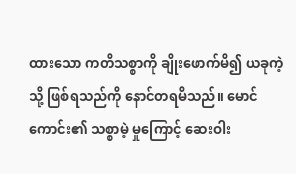ထားသော ကတိသစ္စာကို ချိုးဖောက်မိ၍ ယခုကဲ့သို့ ဖြစ်ရသည်ကို နောင်တရမိသည်။ မောင်ကောင်း၏ သစ္စာမဲ့ မှုကြောင့် ဆေးဝါး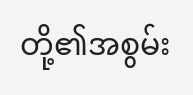တို့၏အစွမ်း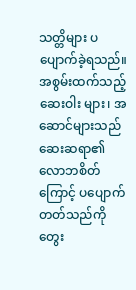သတ္တိများ ပပျောက်ခဲ့ရသည်။ အစွမ်းထက်သည့် ဆေးဝါး များ၊ အဆောင်များသည် ဆေးဆရာ၏ လောဘစိတ်ကြောင့် ပပျောက်တတ်သည်ကို တွေး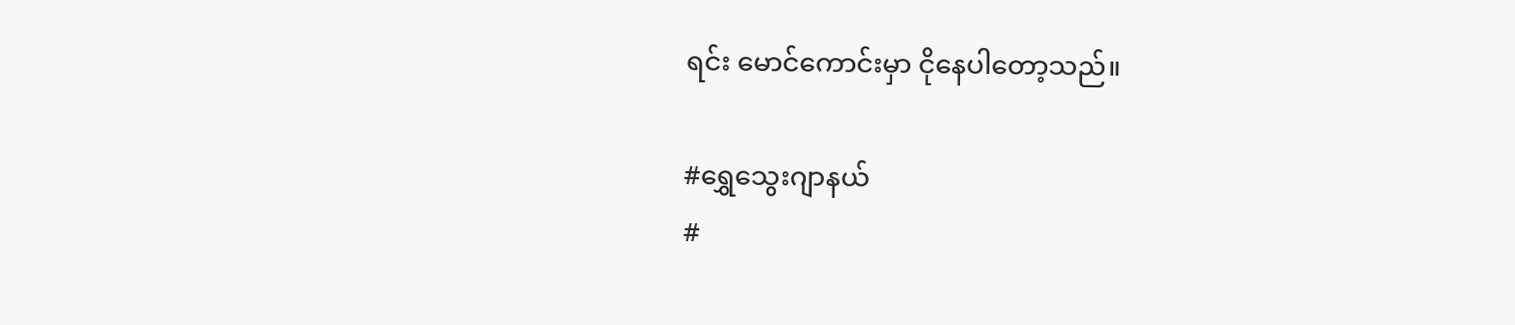ရင်း မောင်ကောင်းမှာ ငိုနေပါတော့သည်။

#ရွှေသွေးဂျာနယ်
#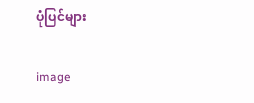ပုံပြင်များ

image